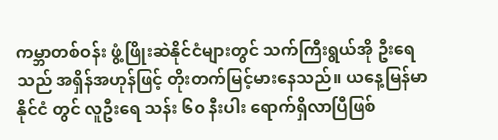ကမ္ဘာတစ်ဝန်း ဖွံ့ဖြိုးဆဲနိုင်ငံများတွင် သက်ကြီးရွယ်အို ဦးရေ သည် အရှိန်အဟုန်ဖြင့် တိုးတက်မြင့်မားနေသည်။ ယနေ့မြန်မာနိုင်ငံ တွင် လူဦးရေ သန်း ၆၀ နီးပါး ရောက်ရှိလာပြီဖြစ်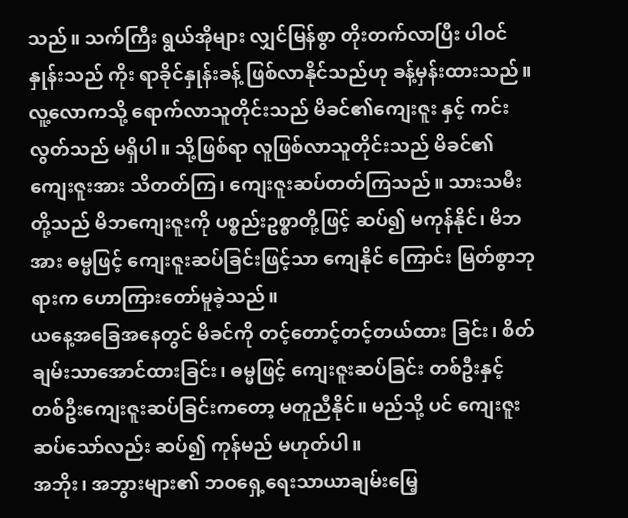သည်။ သက်ကြီး ရွယ်အိုများ လျှင်မြန်စွာ တိုးတက်လာပြီး ပါဝင်နှုန်းသည် ကိုး ရာခိုင်နှုန်းခန့် ဖြစ်လာနိုင်သည်ဟု ခန့်မှန်းထားသည်။
လူ့လောကသို့ ရောက်လာသူတိုင်းသည် မိခင်၏ကျေးဇူး နှင့် ကင်းလွတ်သည် မရှိပါ။ သို့ဖြစ်ရာ လူဖြစ်လာသူတိုင်းသည် မိခင်၏ ကျေးဇူးအား သိတတ်ကြ၊ ကျေးဇူးဆပ်တတ်ကြသည်။ သားသမီးတို့သည် မိဘကျေးဇူးကို ပစ္စည်းဥစ္စာတို့ဖြင့် ဆပ်၍ မကုန်နိုင်၊ မိဘအား ဓမ္မဖြင့် ကျေးဇူးဆပ်ခြင်းဖြင့်သာ ကျေနိုင် ကြောင်း မြတ်စွာဘုရားက ဟောကြားတော်မူခဲ့သည်။
ယနေ့အခြေအနေတွင် မိခင်ကို တင့်တောင့်တင့်တယ်ထား ခြင်း၊ စိတ်ချမ်းသာအောင်ထားခြင်း၊ ဓမ္မဖြင့် ကျေးဇူးဆပ်ခြင်း တစ်ဦးနှင့် တစ်ဦးကျေးဇူးဆပ်ခြင်းကတော့ မတူညီနိုင်။ မည်သို့ ပင် ကျေးဇူးဆပ်သော်လည်း ဆပ်၍ ကုန်မည် မဟုတ်ပါ။
အဘိုး၊ အဘွားများ၏ ဘဝရှေ့ရေးသာယာချမ်းမြေ့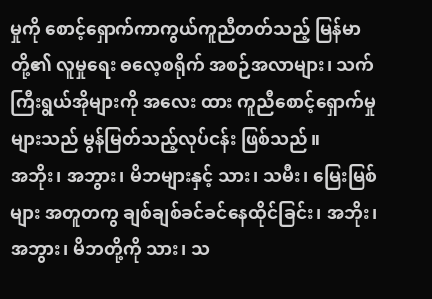မှုကို စောင့်ရှောက်ကာကွယ်ကူညီတတ်သည့် မြန်မာတို့၏ လူမှုရေး ဓလေ့စရိုက် အစဉ်အလာများ၊ သက်ကြီးရွယ်အိုများကို အလေး ထား ကူညီစောင့်ရှောက်မှုများသည် မွန်မြတ်သည့်လုပ်ငန်း ဖြစ်သည်။
အဘိုး၊ အဘွား၊ မိဘများနှင့် သား၊ သမီး၊ မြေးမြစ်များ အတူတကွ ချစ်ချစ်ခင်ခင်နေထိုင်ခြင်း၊ အဘိုး၊ အဘွား၊ မိဘတို့ကို သား၊ သ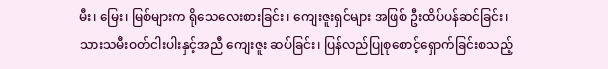မီး၊ မြေး၊ မြစ်များက ရိုသေလေးစားခြင်း၊ ကျေးဇူးရှင်များ အဖြစ် ဦးထိပ်ပန်ဆင်ခြင်း၊ သားသမီးဝတ်ငါးပါးနှင့်အညီ ကျေးဇူး ဆပ်ခြင်း၊ ပြန်လည်ပြုစုစောင့်ရှောက်ခြင်းစသည့်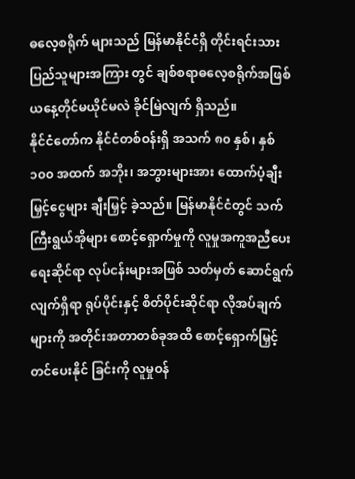ဓလေ့စရိုက် များသည် မြန်မာနိုင်ငံရှိ တိုင်းရင်းသားပြည်သူများအကြား တွင် ချစ်စရာဓလေ့စရိုက်အဖြစ် ယနေ့တိုင်မယိုင်မလဲ ခိုင်မြဲလျက် ရှိသည်။
နိုင်ငံတော်က နိုင်ငံတစ်ဝန်းရှိ အသက် ၈၀ နှစ်၊ နှစ် ၁၀၀ အထက် အဘိုး၊ အဘွားများအား ထောက်ပံ့ချီးမြှင့်ငွေများ ချီးမြှင့် ခဲ့သည်။ မြန်မာနိုင်ငံတွင် သက်ကြီးရွယ်အိုများ စောင့်ရှောက်မှုကို လူမှုအကူအညီပေးရေးဆိုင်ရာ လုပ်ငန်းများအဖြစ် သတ်မှတ် ဆောင်ရွက်လျက်ရှိရာ ရုပ်ပိုင်းနှင့် စိတ်ပိုင်းဆိုင်ရာ လိုအပ်ချက် များကို အတိုင်းအတာတစ်ခုအထိ စောင့်ရှောက်မြှင့်တင်ပေးနိုင် ခြင်းကို လူမှုဝန်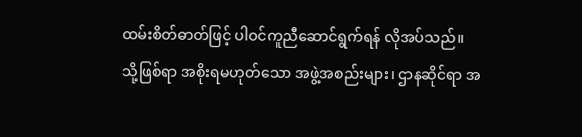ထမ်းစိတ်ဓာတ်ဖြင့် ပါဝင်ကူညီဆောင်ရွက်ရန် လိုအပ်သည်။
သို့ဖြစ်ရာ အစိုးရမဟုတ်သော အဖွဲ့အစည်းများ၊ ဌာနဆိုင်ရာ အ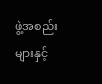ဖွဲ့အစည်းများနှင့်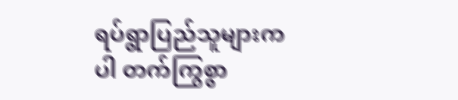ရပ်ရွာပြည်သူများကပါ တက်ကြွစွာ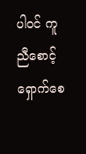ပါဝင် ကူညီစောင့်ရှောက်စေ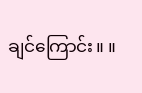ချင်ကြောင်း။ ။